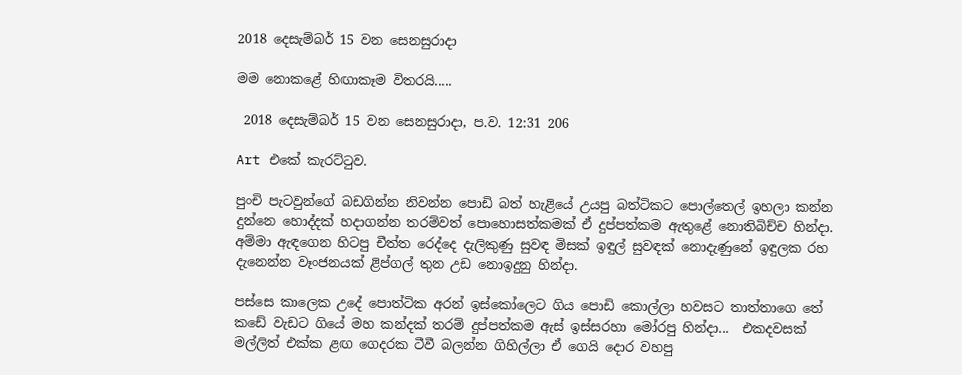2018 දෙසැම්බර් 15 වන සෙනසුරාදා

මම නොකළේ හිඟාකෑම විතරයි.....

 2018 දෙසැම්බර් 15 වන සෙනසුරාදා, ප.ව. 12:31 206

Art එකේ කැරට්ටුව.

පුංචි පැටවුන්ගේ බඩගින්න නිවන්න පොඩි බත් හැළියේ උයපු බත්ටිකට පොල්තෙල් ඉහලා කන්න දුන්නෙ හොද්දක් හදාගන්න තරම්වත් පොහොසත්කමක් ඒ දුප්පත්කම ඇතුළේ නොතිබිච්ච හින්දා. අම්මා ඇඳගෙන හිටපු චීත්ත රෙද්දෙ දැලිකුණු සුවඳ මිසක් ඉඳුල් සුවඳක් නොදැණුනේ ඉඳුලක රහ දැනෙන්න වෑංජනයක් ළිප්ගල් තුන උඩ නොඉදුනු හින්දා.

පස්සෙ කාලෙක උදේ පොත්ටික අරන් ඉස්කෝලෙට ගිය පොඩි කොල්ලා හවසට තාත්තාගෙ තේ කඩේ වැඩට ගියේ මහ කන්දක් තරම් දුප්පත්කම ඇස් ඉස්සරහා මෝරපු හින්දා...  එකදවසක් මල්ලිත් එක්ක ළඟ ගෙදරක ටීවී බලන්න ගිහිල්ලා ඒ ගෙයි දොර වහපු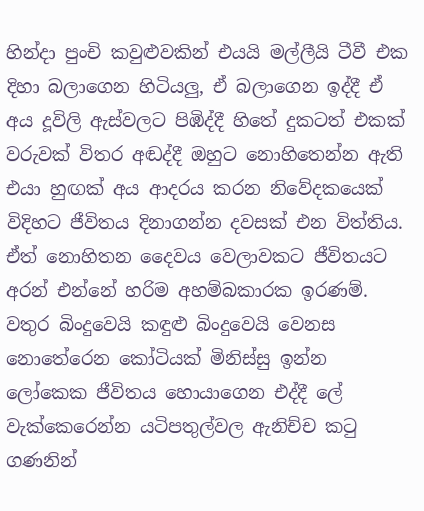හින්දා පුංචි කවුළුවකින් එයයි මල්ලීයි ටීවී එක දිහා බලාගෙන හිටියලු, ඒ බලාගෙන ඉද්දී ඒ අය දූවිලි ඇස්වලට පිඹිද්දී හිතේ දුකටත් එකක් වරුවක් විතර අඬද්දී ඔහුට නොහිතෙන්න ඇති එයා හුඟක් අය ආදරය කරන නිවේදකයෙක් විදිහට ජීවිතය දිනාගන්න දවසක් එන විත්තිය. ඒත් නොහිතන දෛවය වෙලාවකට ජීවිතයට අරන් එන්නේ හරිම අහම්බකාරක ඉරණම්. වතුර බිංදුවෙයි කඳුළු බිංදුවෙයි වෙනස නොතේරෙන කෝටියක් මිනිස්සු ඉන්න ලෝකෙක ජීවිතය හොයාගෙන එද්දී ලේ වැක්කෙරෙන්න යටිපතුල්වල ඇනිච්ච කටු ගණනින්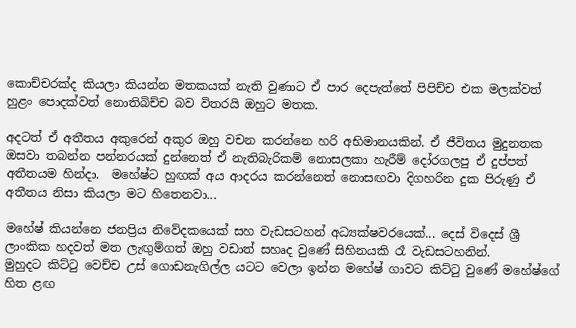කොච්චරක්ද කියලා කියන්න මතකයක් නැති වුණාට ඒ පාර දෙපැත්තේ පිපිච්ච එක මලක්වත් හුළං පොදක්වත් නොතිබිච්ච බව විතරයි ඔහුට මතක.

අදටත් ඒ අතීතය අකුරෙන් අකුර ඔහු වචන කරන්නෙ හරි අභිමානයකින්. ඒ ජීවිතය මුදුනතක ඔසවා තබන්න පන්නරයක් දුන්නෙත් ඒ නැතිබැරිකම් නොසලකා හැරීම් දෝරගලපු ඒ දුප්පත් අතීතයම හින්දා.  මහේෂ්ට හුඟක් අය ආදරය කරන්නෙත් නොසඟවා දිගහරින දුක පිරුණු ඒ අතීතය නිසා කියලා මට හිතෙනවා...

මහේෂ් කියන්නෙ ජනප්‍රිය නිවේදකයෙක් සහ වැඩසටහන් අධ්‍යක්ෂවරයෙක්... දෙස් විදෙස් ශ්‍රී ලාංකික හදවත් මත ලැඟුම්ගත් ඔහු වඩාත් සහෘද වුණේ සිහිනයකි රෑ වැඩසටහනින්.
මුහුදට කිට්ටු වෙච්ච උස් ගොඩනැගිල්ල යටට වෙලා ඉන්න මහේෂ් ගාවට කිට්ටු වුණේ මහේෂ්ගේ  හිත ළඟ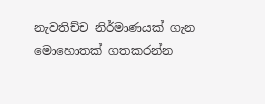නැවතිච්ච නිර්මාණයක් ගැන මොහොතක් ගතකරන්න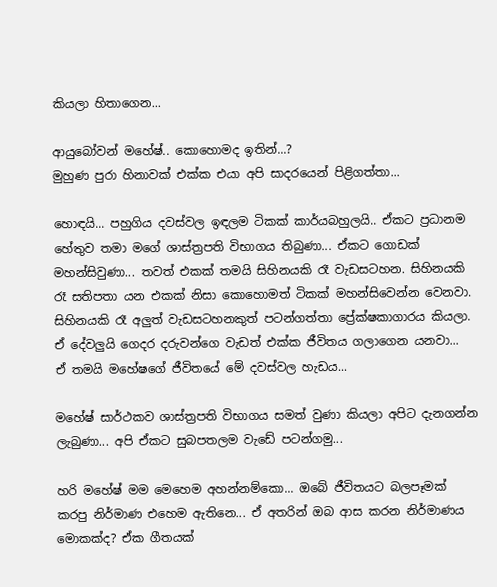කියලා හිතාගෙන...

ආයුබෝවන් මහේෂ්.. කොහොමද ඉතින්...?
මුහුණ පුරා හිනාවක් එක්ක එයා අපි සාදරයෙන් පිළිගත්තා...

හොඳයි... පහුගිය දවස්වල ඉඳලම ටිකක් කාර්යබහුලයි.. ඒකට ප්‍රධානම හේතුව තමා මගේ ශාස්ත්‍රපති විභාගය තිබුණා... ඒකට ගොඩක් මහන්සිවුණා... තවත් එකක් තමයි සිහිනයකි රෑ වැඩසටහන. සිහිනයකි රෑ සතිපතා යන එකක් නිසා කොහොමත් ටිකක් මහන්සිවෙන්න වෙනවා. සිහිනයකි රෑ අලුත් වැඩසටහනකුත් පටන්ගත්තා ප්‍රේක්ෂකාගාරය කියලා. ඒ දේවලුයි ගෙදර දරුවන්ගෙ වැඩත් එක්ක ජීවිතය ගලාගෙන යනවා...
ඒ තමයි මහේෂගේ ජීවිතයේ මේ දවස්වල හැඩය...

මහේෂ් සාර්ථකව ශාස්ත්‍රපති විභාගය සමත් වුණා කියලා අපිට දැනගන්න ලැබුණා... අපි ඒකට සුබපතලම වැඩේ පටන්ගමු...

හරි මහේෂ් මම මෙහෙම අහන්නම්කො... ඔබේ ජීවිතයට බලපෑමක් කරපු නිර්මාණ එහෙම ඇතිනෙ... ඒ අතරින් ඔබ ආස කරන නිර්මාණය මොකක්ද? ඒක ගීතයක්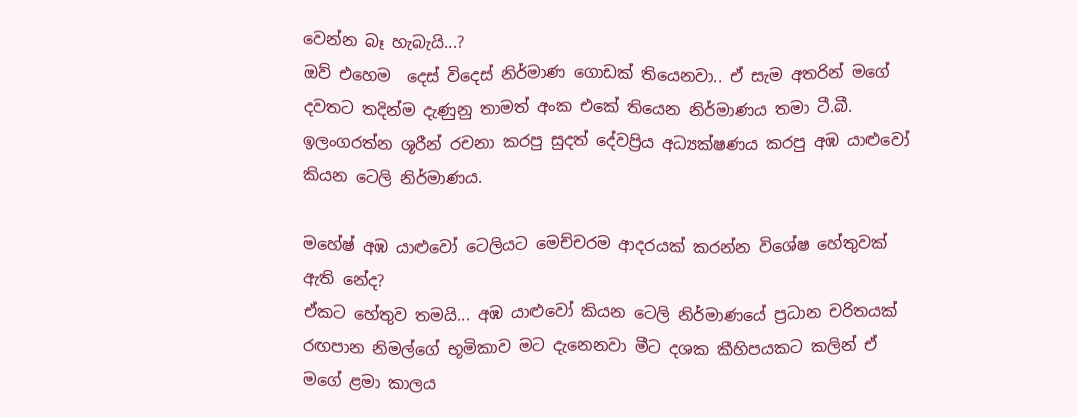වෙන්න බෑ හැබැයි...?
ඔව් එහෙම  දෙස් විදෙස් නිර්මාණ ගොඩක් තියෙනවා.. ඒ සැම අතරින් මගේ දවතට තදින්ම දැණුනු තාමත් අංක එකේ තියෙන නිර්මාණය තමා ටී.බී. ඉලංගරත්න ශූරීන් රචනා කරපු සුදත් දේවප්‍රිය අධ්‍යක්ෂණය කරපු අඹ යාළුවෝ කියන ටෙලි නිර්මාණය.

මහේෂ් අඹ යාළුවෝ ටෙලියට මෙච්චරම ආදරයක් කරන්න විශේෂ හේතුවක් ඇති නේද?
ඒකට හේතුව තමයි... අඹ යාළුවෝ කියන ටෙලි නිර්මාණයේ ප්‍රධාන චරිතයක් රඟපාන නිමල්ගේ භූමිකාව මට දැනෙනවා මීට දශක කීහිපයකට කලින් ඒ මගේ ළමා කාලය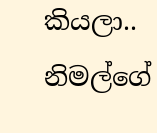කියලා.. නිමල්ගේ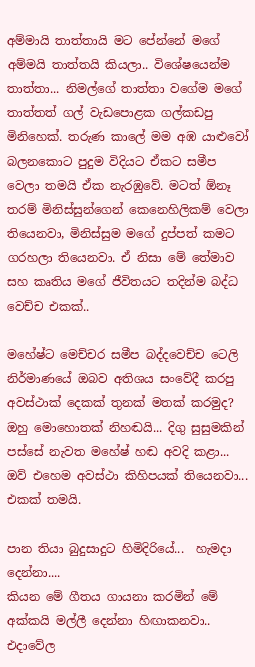අම්මායි තාත්තායි මට පේන්නේ මගේ අම්මයි තාත්තයි කියලා.. විශේෂයෙන්ම තාත්තා... නිමල්ගේ තාත්තා වගේම මගේ තාත්තත් ගල් වැඩපොළක ගල්කඩපු මිනිහෙක්. තරුණ කාලේ මම අඹ යාළුවෝ බලනකොට පුදුම විදියට ඒකට සමීප වෙලා තමයි ඒක නැරඹුවේ. මටත් ඕනෑ තරම් මිනිස්සුන්ගෙන් කෙනෙහිලිකම් වෙලා තියෙනවා, මිනිස්සුම මගේ දුප්පත් කමට ගරහලා තියෙනවා. ඒ නිසා මේ තේමාව සහ කෘතිය මගේ ජීවිතයට තදින්ම බද්ධ වෙච්ච එකක්..

මහේෂ්ට මෙච්චර සමීප බද්දවෙච්ච ටෙලි නිර්මාණයේ ඔබව අතිශය සංවේදී කරපු අවස්ථාක් දෙකක් තුනක් මතක් කරමුද?
ඔහු මොහොතක් නිහඬයි... දිගු සුසුමකින් පස්සේ නැවත මහේෂ් හඬ අවදි කළා... ඔව් එහෙම අවස්ථා කිහිපයක් තියෙනවා... එකක් තමයි.

පාන තියා බුදුසාදුට හිමිදිරියේ...  හැමදා දෙන්නා....
කියන මේ ගීතය ගායනා කරමින් මේ අක්කයි මල්ලී දෙන්නා හිඟාකනවා.. එදාවේල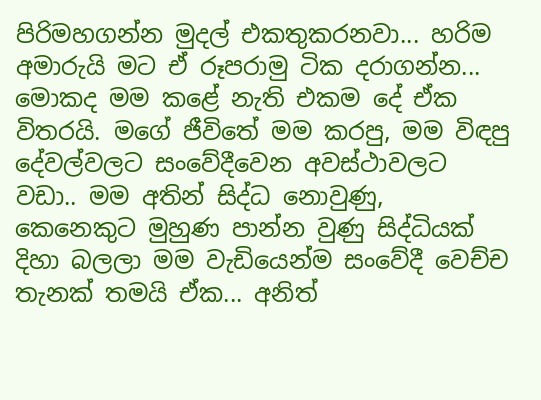පිරිමහගන්න මුදල් එකතුකරනවා... හරිම අමාරුයි මට ඒ රූපරාමු ටික දරාගන්න... මොකද මම කළේ නැති එකම දේ ඒක විතරයි. මගේ ජීවිතේ මම කරපු, මම විඳපු දේවල්වලට සංවේදීවෙන අවස්ථාවලට වඩා.. මම අතින් සිද්ධ නොවුණු, කෙනෙකුට මුහුණ පාන්න වුණු සිද්ධියක් දිහා බලලා මම වැඩියෙන්ම සංවේදී වෙච්ච තැනක් තමයි ඒක... අනිත්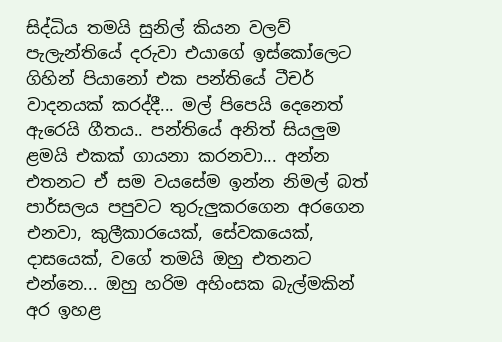සිද්ධිය තමයි සුනිල් කියන වලව් පැලැන්තියේ දරුවා එයාගේ ඉස්කෝලෙට ගිහින් පියානෝ එක පන්තියේ ටීචර් වාදනයක් කරද්දී... මල් පිපෙයි දෙනෙත් ඇරෙයි ගීතය.. පන්තියේ අනිත් සියලුම ළමයි එකක් ගායනා කරනවා... අන්න එතනට ඒ සම වයසේම ඉන්න නිමල් බත් පාර්සලය පපුවට තුරුලුකරගෙන අරගෙන එනවා, කුලීකාරයෙක්, සේවකයෙක්, දාසයෙක්, වගේ තමයි ඔහු එතනට එන්නෙ... ඔහු හරිම අහිංසක බැල්මකින් අර ඉහළ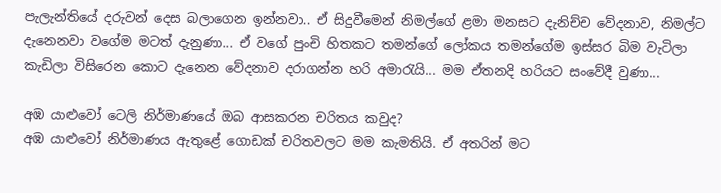පැලැන්තියේ දරුවන් දෙස බලාගෙන ඉන්නවා.. ඒ සිදුවීමෙන් නිමල්ගේ ළමා මනසට දැනිච්ච වේදනාව, නිමල්ට දැනෙනවා වගේම මටත් දැනුණා... ඒ වගේ පුංචි හිතකට තමන්ගේ ලෝකය තමන්ගේම ඉස්සර බිම වැටිලා කැඩිලා විසිරෙන කොට දැනෙන වේදනාව දරාගන්න හරි අමාරැයි... මම ඒතනදි හරියට සංවේදී වුණා...

අඹ යාළුවෝ ටෙලි නිර්මාණයේ ඔබ ආසකරන චරිතය කවුද?
අඹ යාළුවෝ නිර්මාණය ඇතුළේ ගොඩක් චරිතවලට මම කැමතියි. ඒ අතරින් මට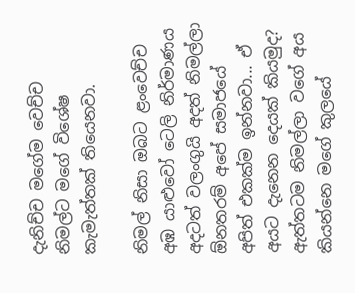දැනිච්ච මගේම වෙච්ච නිමල්ට මගේ විශේෂ කැමැත්තක් තියෙනවා.

නිමල් නිසා ඔබට ළංවෙච්ච අඹ යාළුවෝ ටෙලි නිර්මාණය අදටත් වලංගුයි අදත් නිමල්ලා ඕනතරම් අපේ සමාජයේ අපිත් එකක්ම ඉන්නවා... ඒ අයට දැනෙන දෙයක් කියමුද?
ඇත්තටම නිමල්ලා වගේ අය කියන්නෙ මගේ කුලයේ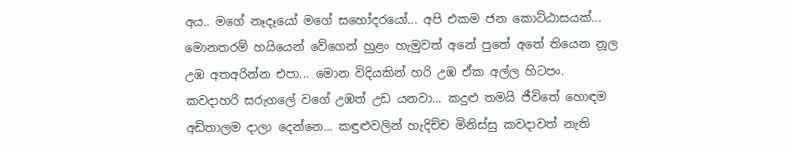අය.. මගේ නෑදෑයෝ මගේ සහෝදරයෝ... අපි එකම ජන කොට්ඨාසයක්... මොනතරම් හයියෙන් වේගෙන් හුළං හැමුවත් අනේ පුතේ අතේ තියෙන නූල උඹ අතඅරින්න එපා... මොන විදියකින් හරි උඹ ඒක අල්ල හිටපං. කවදාහරි සරුගලේ වගේ උඹත් උඩ යනවා... කදුළු තමයි ජීවිතේ හොඳම අඩිතාලම දාලා දෙන්නෙ... කඳුළුවලින් හැදිච්ච මිනිස්සු කවදාවත් නැති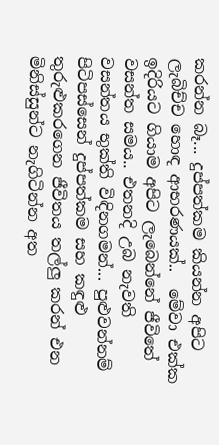කරන්න බෑ... දුප්පත්කම කියන්න අපිට ලැබිච්ච හොඳ ආභරණයක්..  මේවා එක්ක ඉදිරියට ගියාම අපිට ලැබෙන්නේ ජීවිතේ වසන්ත සමය.. එතනදි උබ නැවති වසන්තය භුක්ති විඳිනගමන්... පුළුවන්නම් පිටිපස්සෙන් දුප්පත්කම සහ කඳුළු තුරුළුකරගෙන ජීවිතය තල්ලු කරන් එන මිනිස්සුන්ට නැගිටින්න අත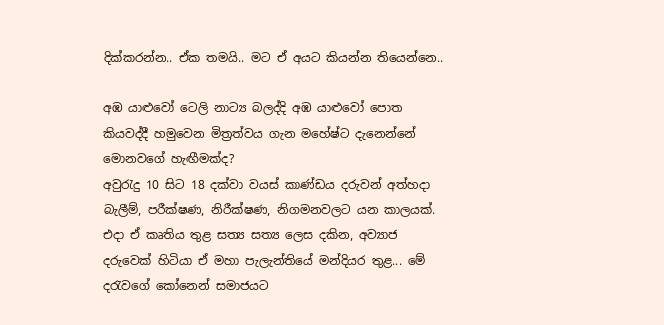දික්කරන්න.. ඒක තමයි.. මට ඒ අයට කියන්න තියෙන්නෙ..

අඹ යාළුවෝ ටෙලි නාට්‍ය බලද්දි අඹ යාළුවෝ පොත කියවද්දී හමුවෙන මිත්‍රත්වය ගැන මහේෂ්ට දැනෙන්නේ මොනවගේ හැඟීමක්ද?
අවුරැදු 10 සිට 18 දක්වා වයස් කාණ්ඩය දරුවන් අත්හදා බැලීම්, පරීක්ෂණ, නිරීක්ෂණ, නිගමනවලට යන කාලයක්. එදා ඒ කෘතිය තුළ සත්‍ය සත්‍ය ලෙස දකින, අව්‍යාජ දරුවෙක් හිටියා ඒ මහා පැලැන්තියේ මන්දියර තුළ... මේ දරැවගේ කෝනෙන් සමාජයට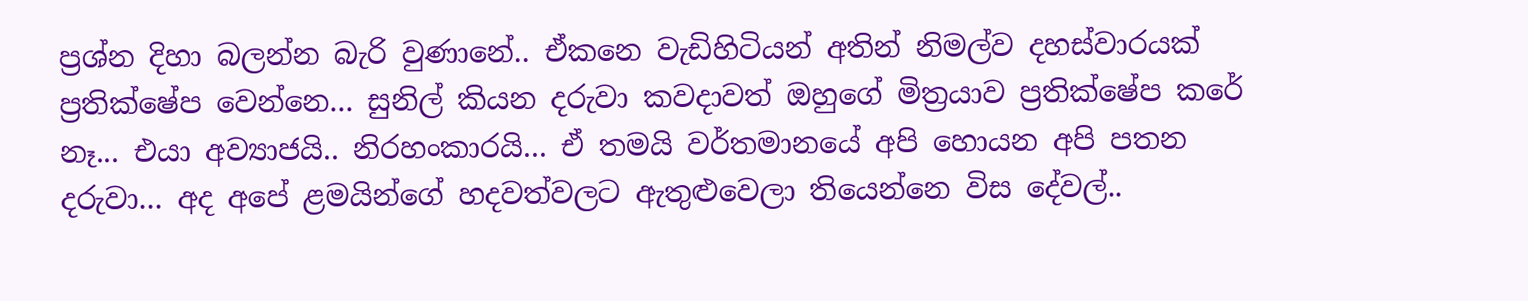ප්‍රශ්න දිහා බලන්න බැරි වුණානේ.. ඒකනෙ වැඩිහිටියන් අතින් නිමල්ව දහස්වාරයක් ප්‍රතික්ෂේප වෙන්නෙ... සුනිල් කියන දරුවා කවදාවත් ඔහුගේ මිත්‍රයාව ප්‍රතික්ෂේප කරේ නෑ... එයා අව්‍යාජයි.. නිරහංකාරයි... ඒ තමයි වර්තමානයේ අපි හොයන අපි පතන දරුවා... අද අපේ ළමයින්ගේ හදවත්වලට ඇතුළුවෙලා තියෙන්නෙ විස දේවල්..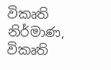විකෘති නිර්මාණ,  විකෘති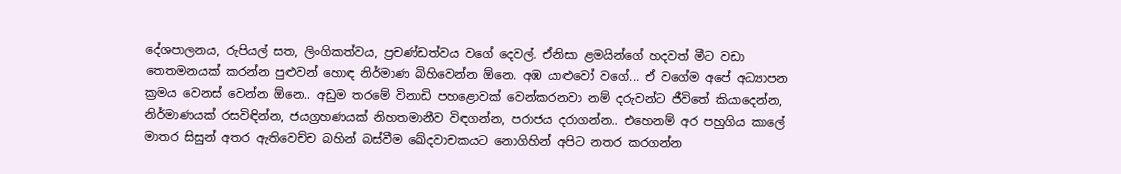දේශපාලනය, රුපියල් සත, ලිංගිකත්වය, ප්‍රචණ්ඩත්වය වගේ දෙවල්. ඒනිසා ළමයින්ගේ හදවත් මීට වඩා තෙතමනයක් කරන්න පුළුවන් හොඳ නිර්මාණ බිහිවෙන්න ඕනෙ. අඹ යාළුවෝ වගේ... ඒ වගේම අපේ අධ්‍යාපන ක්‍රමය වෙනස් වෙන්න ඕනෙ.. අඩුම තරමේ විනාඩි පහළොවක් වෙන්කරනවා නම් දරුවන්ට ජීවිතේ කියාදෙන්න, නිර්මාණයක් රසවිඳින්න, ජයග්‍රහණයක් නිහතමානීව විඳගන්න, පරාජය දරාගන්න.. එහෙනම් අර පහුගිය කාලේ මාතර සිසුන් අතර ඇතිවෙච්ච බහින් බස්වීම ඛේදවාචකයට නොගිහින් අපිට නතර කරගන්න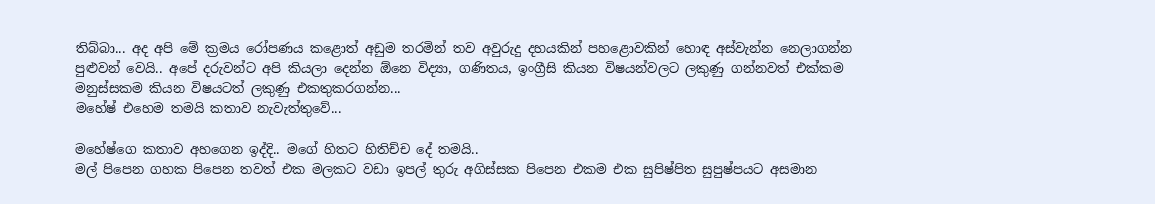තිබ්බා... අද අපි මේ ක්‍රමය රෝපණය කළොත් අඩුම තරමින් තව අවුරුදු දහයකින් පහළොවකින් හොඳ අස්වැන්න නෙලාගන්න පුළුවන් වෙයි.. අපේ දරුවන්ට අපි කියලා දෙන්න ඕනෙ විද්‍යා, ගණිතය, ඉංග්‍රීසි කියන විෂයන්වලට ලකුණු ගන්නවත් එක්කම මනුස්සකම කියන විෂයටත් ලකුණු එකතුකරගන්න...
මහේෂ් එහෙම තමයි කතාව නැවැත්තුවේ...

මහේෂ්ගෙ කතාව අහගෙන ඉද්දි.. මගේ හිතට හිතිච්ච දේ තමයි..
මල් පිපෙන ගහක පිපෙන තවත් එක මලකට වඩා ඉපල් තුරු අගිස්සක පිපෙන එකම එක සුපිෂ්පිත සුපුෂ්පයට අසමාන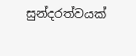සුන්දරත්වයක්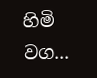හිමි වග...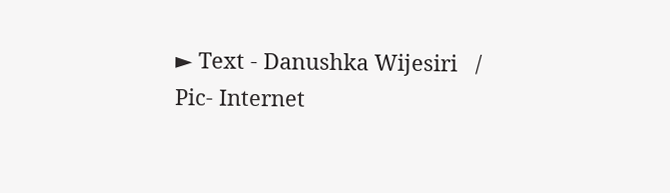► Text - Danushka Wijesiri   /   Pic- Internet